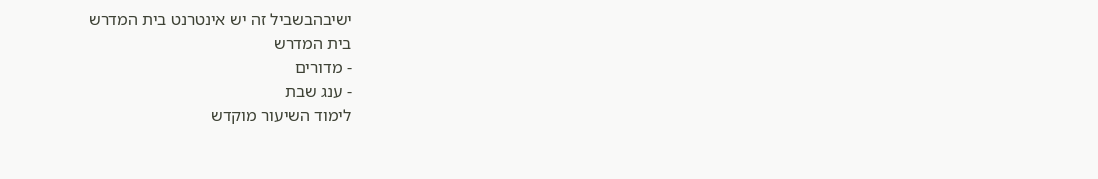ישיבהבשביל זה יש אינטרנט בית המדרש
בית המדרש
- מדורים
- ענג שבת
לימוד השיעור מוקדש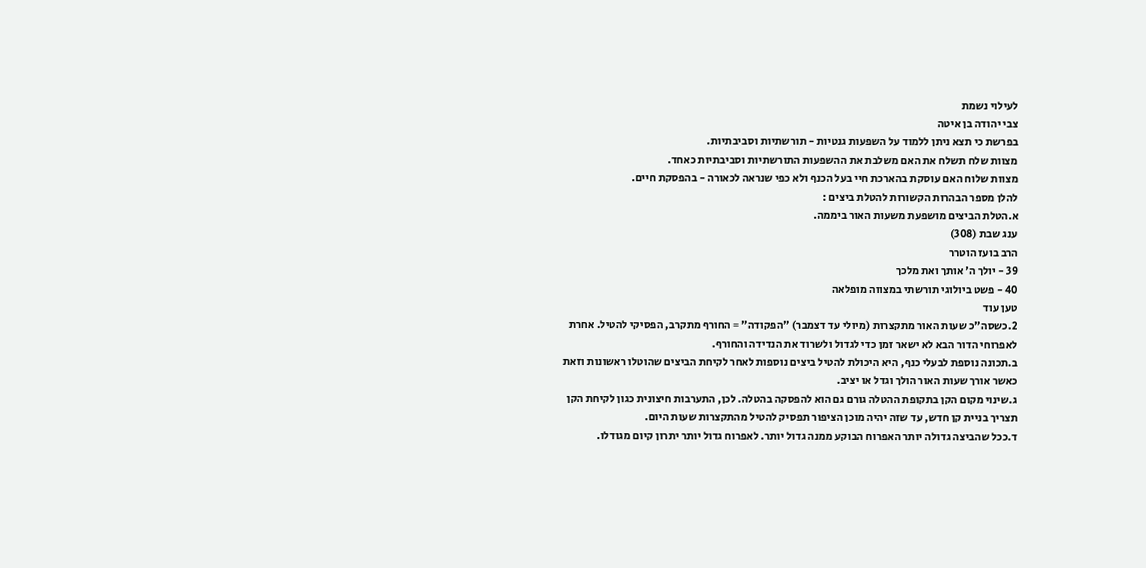לעילוי נשמת
צבי יהודה בן איטה
בפרשת כי תצא ניתן ללמוד על השפעות גנטיות - תורשתיות וסביבתיות.
מצוות שלח תשלח את האם משלבת את ההשפעות התורשתיות וסביבתיות כאחד.
מצוות שלוח האם עוסקת בהארכת חיי בעל הכנף ולא כפי שנראה לכאורה - בהפסקת חיים.
להלן מספר הבהרות הקשורות להטלת ביצים :
א.הטלת הביצים מושפעת משעות האור ביממה.
ענג שבת (308)
הרב בועז הוטרר
39 - יולך ה' אותך ואת מלכך
40 - פשט ביולוגי תורשתי במצווה מופלאה
טען עוד
2.כשסה"כ שעות האור מתקצרות (מיולי עד דצמבר) "הפקודה" = החורף מתקרב, הפסיקי להטיל. אחרת לאפרוחי הדור הבא לא ישאר זמן כדי לגדול ולשרוד את הנדידה והחורף.
ב.תכונה נוספת לבעלי כנף, היא היכולת להטיל ביצים נוספות לאחר לקיחת הביצים שהוטלו ראשונות וזאת כאשר אורך שעות האור הולך וגדל או יציב.
ג.שינוי מקום הקן בתקופת ההטלה גורם גם הוא להפסקה בהטלה. לכן, התערבות חיצונית כגון לקיחת הקן תצריך בניית קן חדש, עד שזה יהיה מוכן הציפור תפסיק להטיל מהתקצרות שעות היום.
ד.ככל שהביצה גדולה יותר האפרוח הבוקע ממנה גדול יותר. לאפרוח גדול יותר יתרון קיום מגודלו.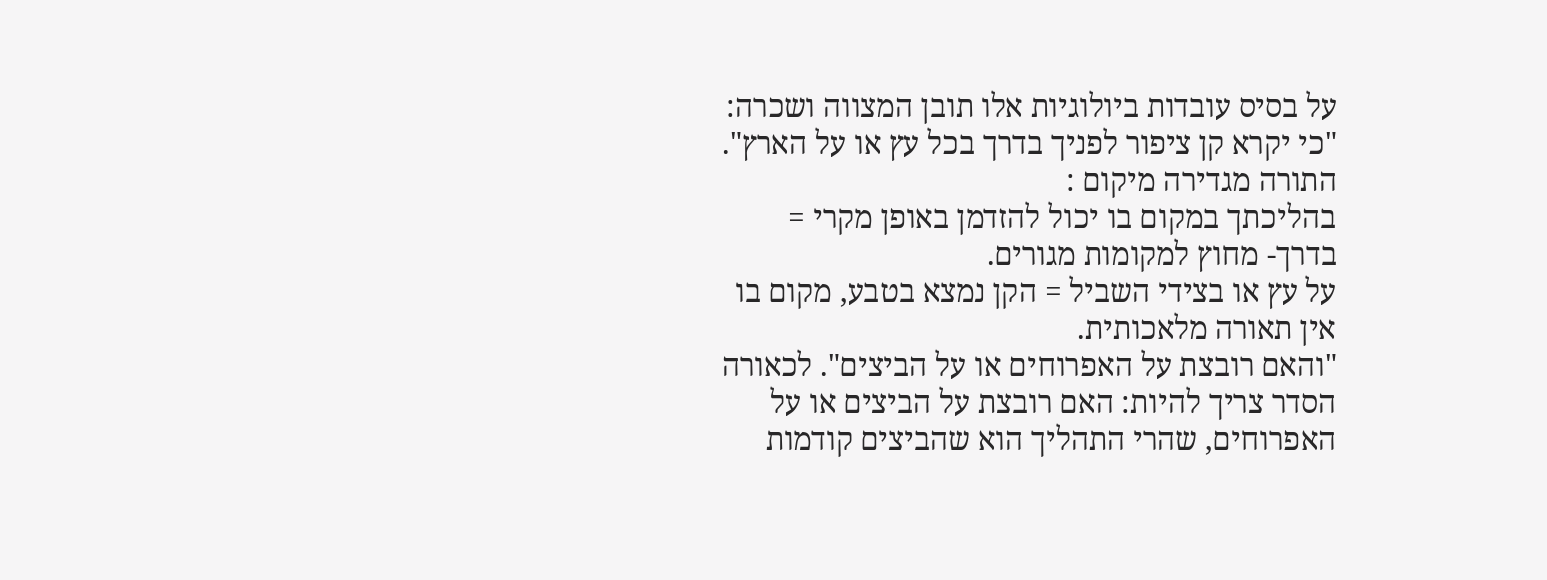על בסיס עובדות ביולוגיות אלו תובן המצווה ושכרה: "כי יקרא קן ציפור לפניך בדרך בכל עץ או על הארץ".
התורה מגדירה מיקום :
בהליכתך במקום בו יכול להזדמן באופן מקרי = בדרך- מחוץ למקומות מגורים.
על עץ או בצידי השביל = הקן נמצא בטבע, מקום בו אין תאורה מלאכותית.
"והאם רובצת על האפרוחים או על הביצים". לכאורה הסדר צריך להיות: האם רובצת על הביצים או על האפרוחים, שהרי התהליך הוא שהביצים קודמות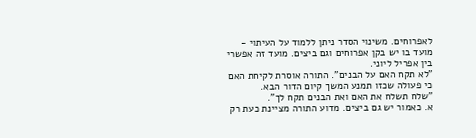לאפרוחים. משינוי הסדר ניתן ללמוד על העיתוי - מועד בו יש בקן אפרוחים וגם ביצים. מועד זה אפשרי בין אפריל ליוני.
"לא תקח האם על הבנים". התורה אוסרת לקיחת האם כי פעולה שכזו תמנע המשך קיום הדור הבא.
"שלח תשלח את האם ואת הבנים תקח לך".
א. כאמור יש גם ביצים. מדוע התורה מציינת כעת רק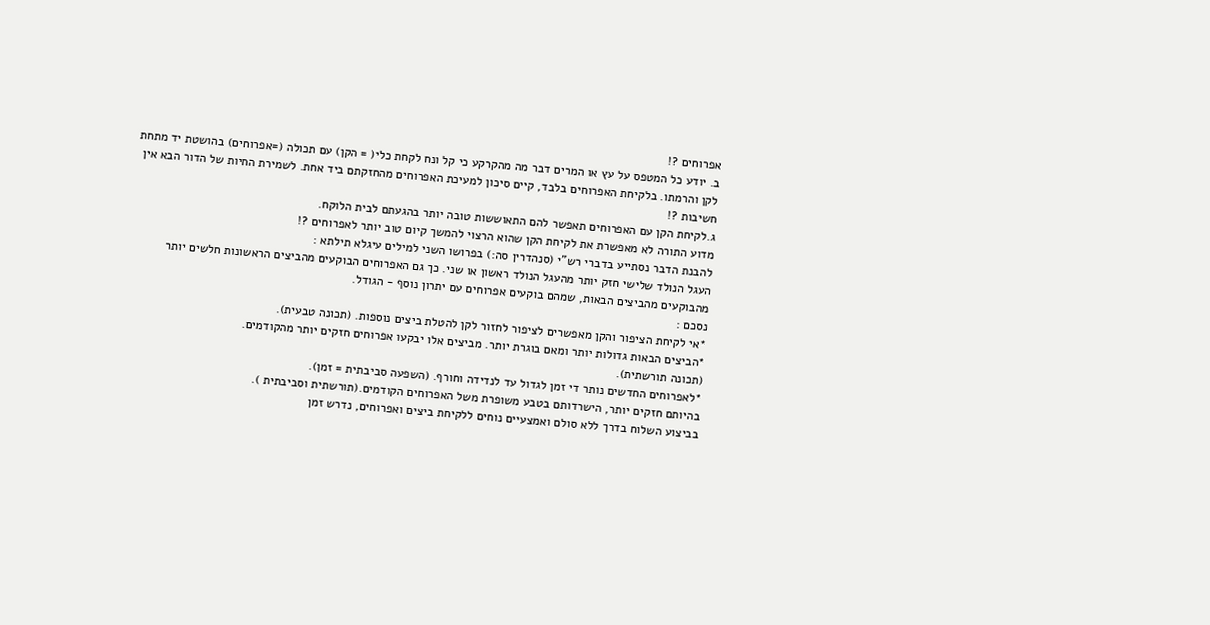אפרוחים ?!
ב. יודע כל המטפס על עץ או המרים דבר מה מהקרקע כי קל ונח לקחת כלי( = הקן) עם תכולה (=אפרוחים) בהושטת יד מתחת לקן והרמתו. בלקיחת האפרוחים בלבד, קיים סיכון למעיכת האפרוחים מהחזקתם ביד אחת. לשמירת החיות של הדור הבא אין חשיבות ?!
ג.לקיחת הקן עם האפרוחים תאפשר להם התאוששות טובה יותר בהגעתם לבית הלוקח.
מדוע התורה לא מאפשרת את לקיחת הקן שהוא הרצוי להמשך קיום טוב יותר לאפרוחים ?!
להבנת הדבר נסתייע בדברי רש"י (סנהדרין סה:) בפרושו השני למילים עיגלא תילתא :
העגל הנולד שלישי חזק יותר מהעגל הנולד ראשון או שני. כך גם האפרוחים הבוקעים מהביצים הראשונות חלשים יותר מהבוקעים מהביצים הבאות, שמהם בוקעים אפרוחים עם יתרון נוסף - הגודל.
נסכם :
*אי לקיחת הציפור והקן מאפשרים לציפור לחזור לקן להטלת ביצים נוספות. (תכונה טבעית).
*הביצים הבאות גדולות יותר ומאם בוגרת יותר. מביצים אלו יבקעו אפרוחים חזקים יותר מהקודמים.
(תכונה תורשתית).
*לאפרוחים החדשים נותר די זמן לגדול עד לנדידה וחורף. (השפעה סביבתית = זמן).
בהיותם חזקים יותר, הישרדותם בטבע משופרת משל האפרוחים הקודמים.(תורשתית וסביבתית ).
בביצוע השלוח בדרך ללא סולם ואמצעיים נוחים ללקיחת ביצים ואפרוחים, נדרש זמן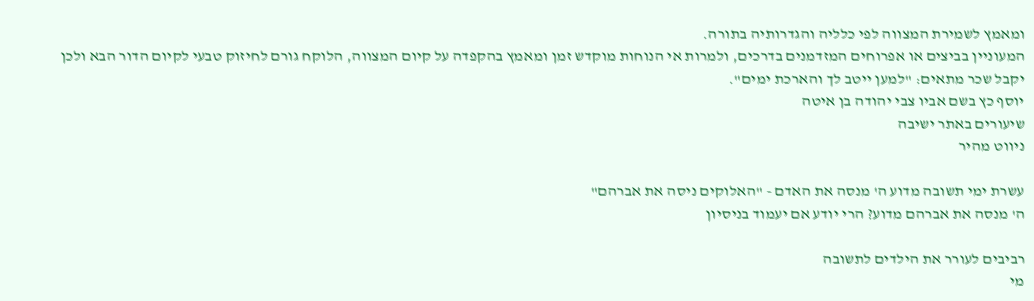ומאמץ לשמירת המצווה לפי כלליה והגדרותיה בתורה.
המעוניין בביצים או אפרוחים המזדמנים בדרכים, ולמרות אי הנוחות מוקדש זמן ומאמץ בהקפדה על קיום המצווה, הלוקח גורם לחיזוק טבעי לקיום הדור הבא ולכן יקבל שכר מתאים: "למען ייטב לך והארכת ימים".
יוסף כץ בשם אביו צבי יהודה בן איטה
שיעורים באתר ישיבה
ניווט מהיר

עשרת ימי תשובה מדוע ה' מנסה את האדם - "האלוקים ניסה את אברהם"
ה' מנסה את אברהם מדוע? הרי יודע אם יעמוד בניסיון

רביבים לעורר את הילדים לתשובה
מי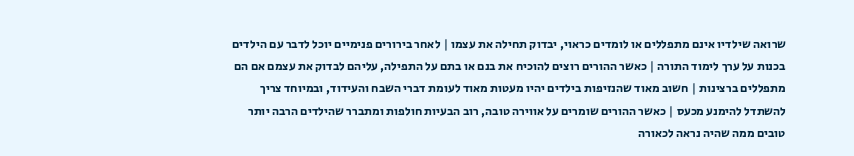שרואה שילדיו אינם מתפללים או לומדים כראוי, יבדוק תחילה את עצמו | לאחר בירורים פנימיים יוכל לדבר עם הילדים בכנות על ערך לימוד התורה | כאשר ההורים רוצים להוכיח את בנם או בתם על התפילה, עליהם לבדוק את עצמם אם הם מתפללים ברצינות | חשוב מאוד שהנזיפות בילדים יהיו מעטות מאוד לעומת דברי השבח והעידוד, ובמיוחד צריך להשתדל להימנע מכעס | כאשר ההורים שומרים על אווירה טובה, רוב הבעיות חולפות ומתברר שהילדים הרבה יותר טובים ממה שהיה נראה לכאורה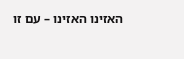האזינו האזינו – עם זו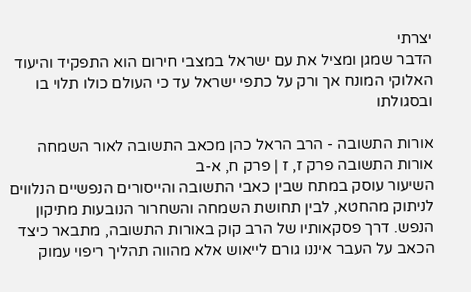יצרתי
הדבר שמגן ומציל את עם ישראל במצבי חירום הוא התפקיד והיעוד האלוקי המונח אך ורק על כתפי ישראל עד כי העולם כולו תלוי בו ובסגולתו

אורות התשובה - הרב הראל כהן מכאב התשובה לאור השמחה
אורות התשובה פרק ז, ז | פרק ח, א-ב
השיעור עוסק במתח שבין כאבי התשובה והייסורים הנפשיים הנלווים לניתוק מהחטא, לבין תחושת השמחה והשחרור הנובעות מתיקון הנפש. דרך פסקאותיו של הרב קוק באורות התשובה, מתבאר כיצד הכאב על העבר איננו גורם לייאוש אלא מהווה תהליך ריפוי עמוק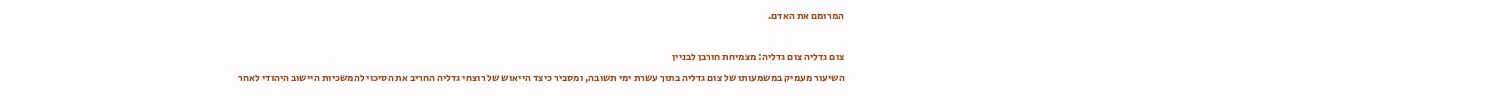המרומם את האדם.

צום גדליה צום גדליה: מצמיחת חורבן לבניין
השיעור מעמיק במשמעותו של צום גדליה בתוך עשרת ימי תשובה, ומסביר כיצד הייאוש של רוצחי גדליה החריב את הסיכוי להמשכיות היישוב היהודי לאחר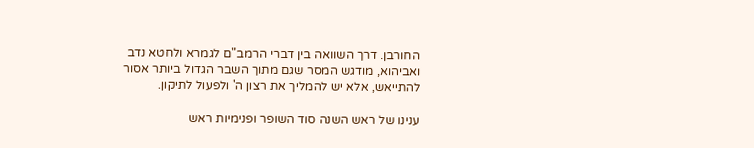החורבן. דרך השוואה בין דברי הרמב"ם לגמרא ולחטא נדב ואביהוא, מודגש המסר שגם מתוך השבר הגדול ביותר אסור להתייאש, אלא יש להמליך את רצון ה' ולפעול לתיקון.

ענינו של ראש השנה סוד השופר ופנימיות ראש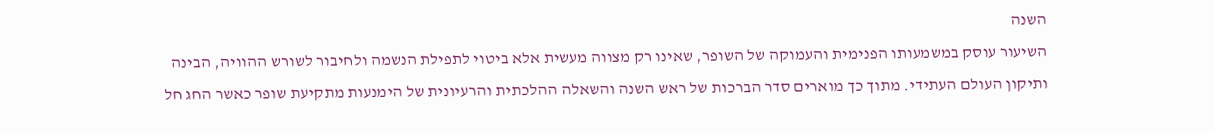השנה
השיעור עוסק במשמעותו הפנימית והעמוקה של השופר, שאינו רק מצווה מעשית אלא ביטוי לתפילת הנשמה ולחיבור לשורש ההוויה, הבינה ותיקון העולם העתידי. מתוך כך מוארים סדר הברכות של ראש השנה והשאלה ההלכתית והרעיונית של הימנעות מתקיעת שופר כאשר החג חל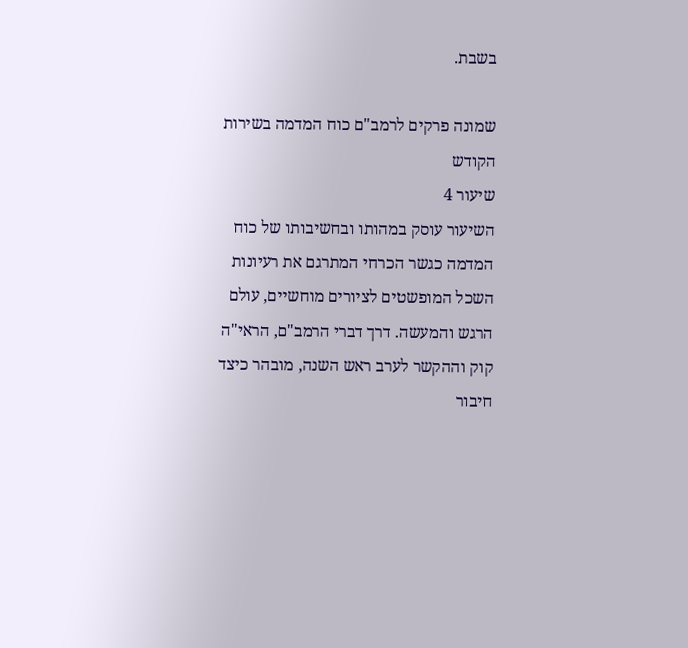בשבת.

שמונה פרקים לרמב"ם כוח המדמה בשירות הקודש
שיעור 4
השיעור עוסק במהותו ובחשיבותו של כוח המדמה כגשר הכרחי המתרגם את רעיונות השכל המופשטים לציורים מוחשיים, עולם הרגש והמעשה. דרך דברי הרמב"ם, הראי"ה קוק וההקשר לערב ראש השנה, מובהר כיצד חיבור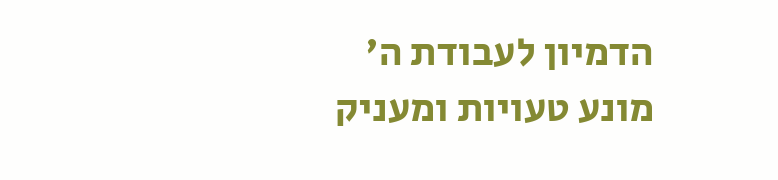הדמיון לעבודת ה' מונע טעויות ומעניק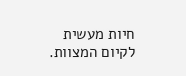חיות מעשית לקיום המצוות.